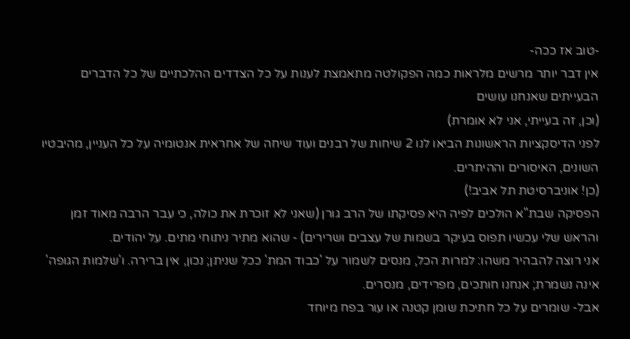-טוב אז ככה-
אין דבר יותר מרשים מלראות כמה הפקולטה מתאמצת לענות על כל הצדדים ההלכתיים של כל הדברים הבעייתים שאנחנו עושים
(וכן, זה בעייתי, אני לא אומרת)
לפני הדיסקציות הראשונות הביאו לנו 2 שיחות של רבנים ועוד שיחה של אחראית אנטומיה על כל העניין, מהיבטיו השונים, האיסורים וההיתרים.
(כן! אוניברסיטת תל אביב!)
הפסיקה שבת"א הולכים לפיה היא פסיקתו של הרב גורן (שאני לא זוכרת את כולה, כי עבר הרבה מאוד זמן והראש שלי עכשיו תפוס בעיקר בשמות של עצבים ושרירים) - שהוא מתיר ניתוחי מתים. על יהודים.
אני רוצה להבהיר משהו: למרות הכל, מנסים לשמור על 'כבוד המת' ככל שניתן; נכון, אין ברירה. ו'שלמות הגופה' אינה נשמרת; אנחנו חותכים, מפרידים, מנסרים.
אבל- שומרים על כל חתיכת שומן קטנה או עור בפח מיוחד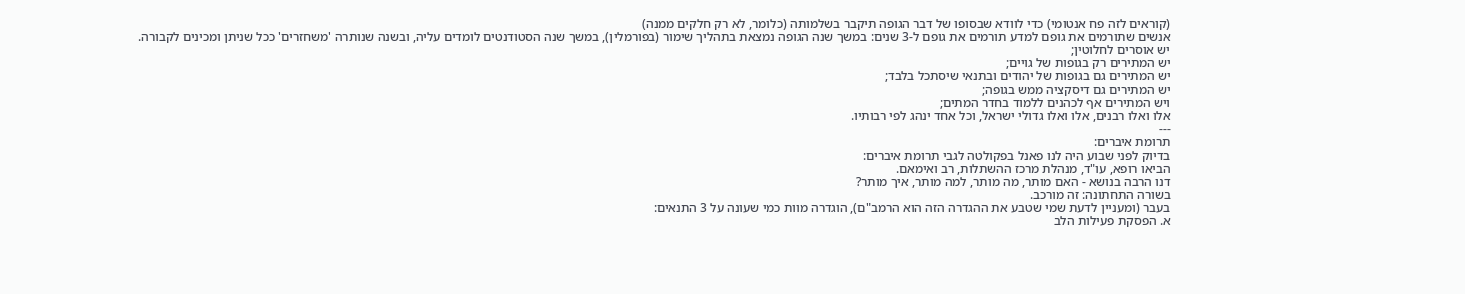(קוראים לזה פח אנטומי) כדי לוודא שבסופו של דבר הגופה תיקבר בשלמותה (כלומר, לא רק חלקים ממנה)
אנשים שתורמים את גופם למדע תורמים את גופם ל-3 שנים: במשך שנה הגופה נמצאת בתהליך שימור (בפורמלין), במשך שנה הסטודנטים לומדים עליה, ובשנה שנותרה 'משחזרים' ככל שניתן ומכינים לקבורה.
יש אוסרים לחלוטין;
יש המתירים רק בגופות של גויים;
יש המתירים גם בגופות של יהודים ובתנאי שיסתכל בלבד;
יש המתירים גם דיסקציה ממש בגופה;
ויש המתירים אף לכהנים ללמוד בחדר המתים;
אלו ואלו רבנים, אלו ואלו גדולי ישראל, וכל אחד ינהג לפי רבותיו.
---
תרומת איברים:
בדיוק לפני שבוע היה לנו פאנל בפקולטה לגבי תרומת איברים:
הביאו רופא, עו"ד, מנהלת מרכז ההשתלות, רב ואימאם.
דנו הרבה בנושא - האם מותר, מה מותר, למה מותר, איך מותר?
בשורה התחתונה: זה מורכב.
בעבר (ומעניין לדעת שמי שטבע את ההגדרה הזה הוא הרמב"ם), הוגדרה מוות כמי שעונה על 3 התנאים:
א. הפסקת פעילות הלב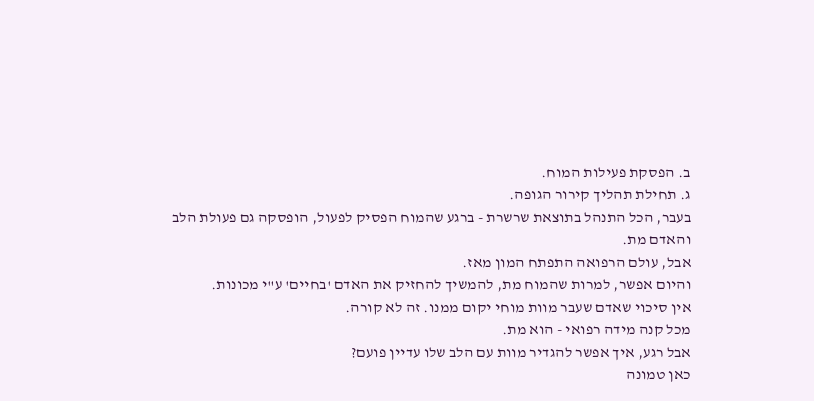ב. הפסקת פעילות המוח.
ג. תחילת תהליך קירור הגופה.
בעבר, הכל התנהל בתוצאת שרשרת - ברגע שהמוח הפסיק לפעול, הופסקה גם פעולת הלב והאדם מת.
אבל, עולם הרפואה התפתח המון מאז.
והיום אפשר, למרות שהמוח מת, להמשיך להחזיק את האדם 'בחיים' ע"י מכונות.
אין סיכוי שאדם שעבר מוות מוחי יקום ממנו. זה לא קורה.
מכל קנה מידה רפואי - הוא מת.
אבל רגע, איך אפשר להגדיר מוות עם הלב שלו עדיין פועם?
כאן טמונה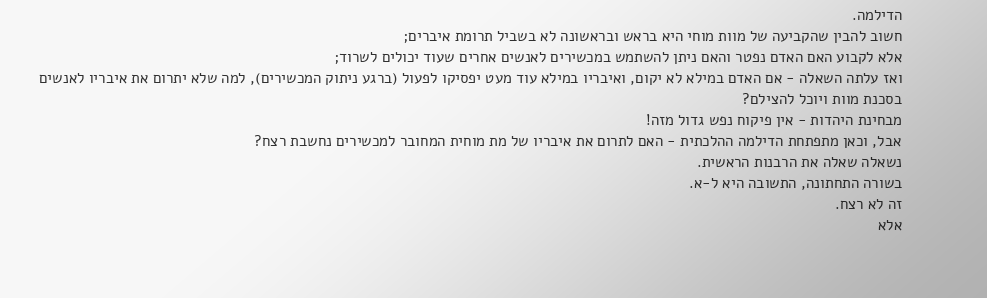הדילמה.
חשוב להבין שהקביעה של מוות מוחי היא בראש ובראשונה לא בשביל תרומת איברים;
אלא לקבוע האם האדם נפטר והאם ניתן להשתמש במכשירים לאנשים אחרים שעוד יכולים לשרוד;
ואז עלתה השאלה - אם האדם במילא לא יקום, ואיבריו במילא עוד מעט יפסיקו לפעול (ברגע ניתוק המכשירים), למה שלא יתרום את איבריו לאנשים בסכנת מוות ויוכל להצילם?
מבחינת היהדות - אין פיקוח נפש גדול מזה!
אבל, וכאן מתפתחת הדילמה ההלכתית - האם לתרום את איבריו של מת מוחית המחובר למכשירים נחשבת רצח?
נשאלה שאלה את הרבנות הראשית.
בשורה התחתונה, התשובה היא ל-א.
זה לא רצח.
אלא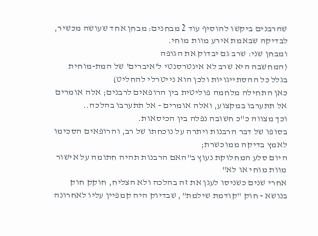שהרבנים ביקשו להוסיף עוד 2 מבחנים: מבחן אחד שעושה מכשיר, לבדיקה שבאמת אירע מוות מוחי.
ומבחן שני: שרב גם יבדוק את הגופה
(המחשבה היא שרב לא אינטרסנטי ל'איברים' של המת-מוחית בגלל כל ההסתייגויות ולכן הוא נייטרלי להחליט)
כאן התחילה מלחמה פוליטית בין הרופאים לרבנים; אלה אומרים אל תתערבו במקצוע, ואלה אומרים - אל תתערבו בהלכה..
וכך מצווה כ"כ חשובה נפלה בין הכיסאות.
בסופו של דבר הרבנות ויתרה על נוכחתו של רב, והרופאים הסכימו לאמץ בדיקה ממוכשרת;
היום סלע המחלוקת נעוץ ב"האם הרבנות תהיה חתומה על אישור מוות מוחי או לא"
אחרי שנים כשניסו לעגן את זה בהלכה ולא הצליח, חוקק חוק בנושא - חוק "קודמת שילמת", שבדיוק היה קמפיין עליו לאחרונה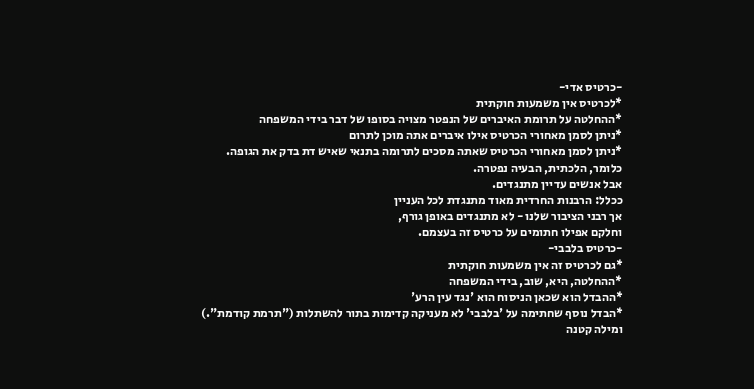-כרטיס אדי-
*לכרטיס אין משמעות חוקתית
*ההחלטה על תרומת האיברים של הנפטר מצויה בסופו של דבר בידי המשפחה
*ניתן לסמן מאחורי הכרטיס אילו איברים אתה מוכן לתרום
*ניתן לסמן מאחורי הכרטיס שאתה מסכים לתרומה בתנאי שאיש דת בדק את הגופה.
כלומר, הלכתית, הבעיה נפטרה.
אבל אנשים עדיין מתנגדים.
ככלל: הרבנות החרדית מאוד מתנגדת לכל העניין
אך רבני הציבור שלנו - לא מתנגדים באופן גורף,
וחלקם אפילו חתומים על כרטיס זה בעצמם.
-כרטיס בלבבי-
*גם לכרטיס זה אין משמעות חוקתית
*ההחלטה, היא, שוב, בידי המשפחה
*ההבדל הוא שכאן הניסוח הוא 'נגד עין הרע'
*הבדל נוסף שחתימה על 'בלבבי' לא מעניקה קדימות בתור להשתלות ("תרמת קודמת".)
ומילה קטנה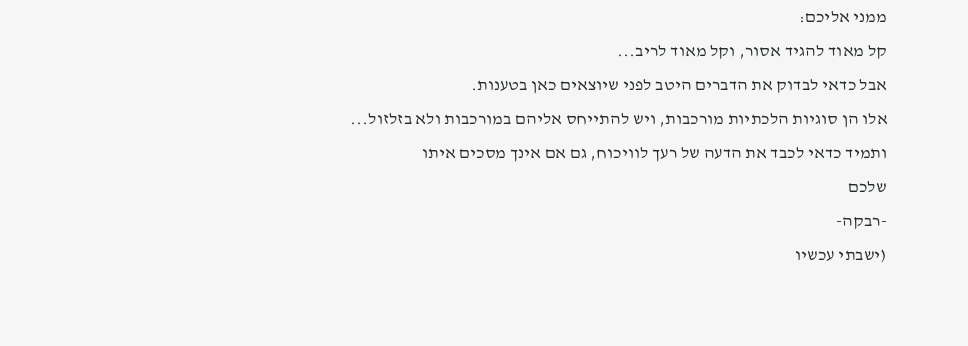ממני אליכם:
קל מאוד להגיד אסור, וקל מאוד לריב...
אבל כדאי לבדוק את הדברים היטב לפני שיוצאים כאן בטענות.
אלו הן סוגיות הלכתיות מורכבות, ויש להתייחס אליהם במורכבות ולא בזלזול...
ותמיד כדאי לכבד את הדעה של רעך לוויכוח, גם אם אינך מסכים איתו
שלכם
-רבקה-
(ישבתי עכשיו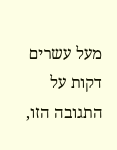מעל עשרים דקות על התגובה הזו,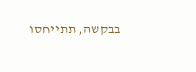בבקשה, תתייחסו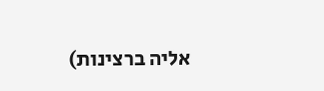אליה ברצינות)